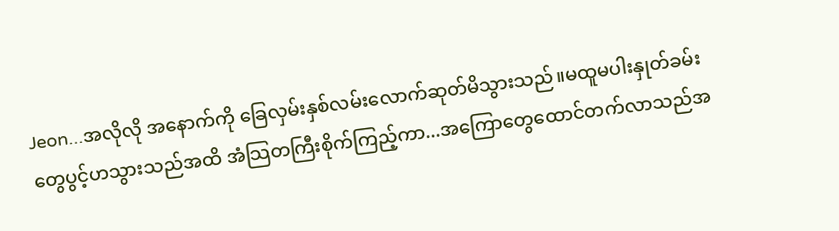Jeon...အလိုလို အနောက်ကို ခြေလှမ်းနှစ်လမ်းလောက်ဆုတ်မိသွားသည်။မထူမပါးနှုတ်ခမ်းတွေပွင့်ဟသွားသည်အထိ အံသြတကြီးစိုက်ကြည့်ကာ...အကြောတွေထောင်တက်လာသည်အ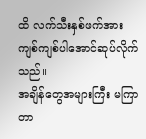ထိ လက်သီးနှစ်ဖက်အား ကျစ်ကျစ်ပါအောင်ဆုပ်လိုက်သည်။
အချိန်တွေအများကြီး မကြာတာ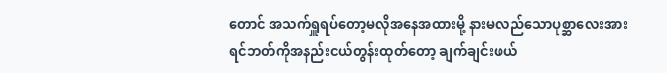တောင် အသက်ရှူရပ်တော့မလိုအနေအထားမို့ နားမလည်သောပုစ္ဆာလေးအား ရင်ဘတ်ကိုအနည်းငယ်တွန်းထုတ်တော့ ချက်ချင်းဖယ်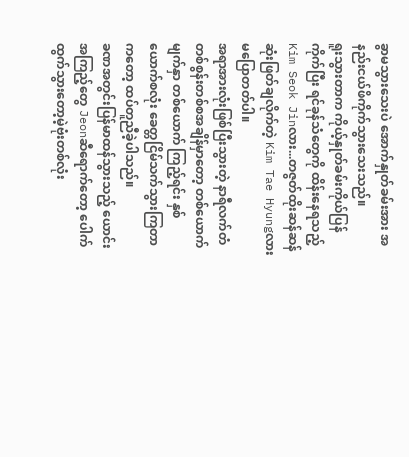ခွာမသွားသေးပဲ အောက်နှုတ်ခမ်းအား အနည်းငယ်ဖိကိုက်သွားသေးသည်။
ရူးသွားတာက ကိုယ့်နှုတ်ခမ်းကိုယ်ပြန်ကိုက်ပြီး ရင်ခုန်သံတွေကို ထိန်းနေရသည့် Kim Seok Jinလား...တဇွတ်ထိုးဆန်ဆန်ဆုံးဖြတ်ချလိုက်တဲ့ Kim Tae Hyungလား မပြောတတ်ပါ။
အရာအားလုံးဖြစ်ပြီးသွားတဲ့ နာရီလက်တံတစ်စွန်းတစ်စအချိန်မှာတော့ တစ်ယောက် မျက်နှာ တစ်ယောက် ကြည့်ရင်း နှစ်ယောက်စလုံး ခေတ္တငြိမ်သက်သွားကြတာကတော့ ထပ်တူညီခဲ့ပါသည်။
ခဏအတွင်းပြန်မာထန်သွားသည့် ယောင်းအကြည့်တွေ Jeonဆီရောက်တော့ ပေါက်ထွက်သွားတော့မဲ့ဗုံးတစ်လုံး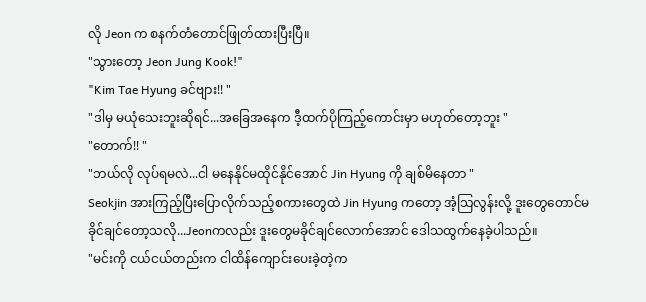လို Jeon က စနက်တံတောင်ဖြုတ်ထားပြီးပြီ။
"သွားတော့ Jeon Jung Kook!"
"Kim Tae Hyung ခင်ဗျား!! "
"ဒါမှ မယုံသေးဘူးဆိုရင်...အခြေအနေက ဒီ့ထက်ပိုကြည့်ကောင်းမှာ မဟုတ်တော့ဘူး "
"တောက်!! "
"ဘယ်လို လုပ်ရမလဲ...ငါ မနေနိုင်မထိုင်နိုင်အောင် Jin Hyung ကို ချစ်မိနေတာ "
Seokjin အားကြည့်ပြီးပြောလိုက်သည့်စကားတွေထဲ Jin Hyung ကတော့ အံ့သြလွန်းလို့ ဒူးတွေတောင်မခိုင်ချင်တော့သလို...Jeonကလည်း ဒူးတွေမခိုင်ချင်လောက်အောင် ဒေါသထွက်နေခဲ့ပါသည်။
"မင်းကို ငယ်ငယ်တည်းက ငါထိန်ကျောင်းပေးခဲ့တဲ့က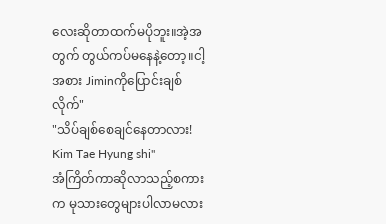လေးဆိုတာထက်မပိုဘူး။အဲ့အတွက် တွယ်ကပ်မနေနဲ့တော့။ငါ့အစား Jiminကိုပြောင်းချစ်လိုက်"
"သိပ်ချစ်စေချင်နေတာလား! Kim Tae Hyung shi"
အံကြိတ်ကာဆိုလာသည့်စကားက မုသားတွေများပါလာမလား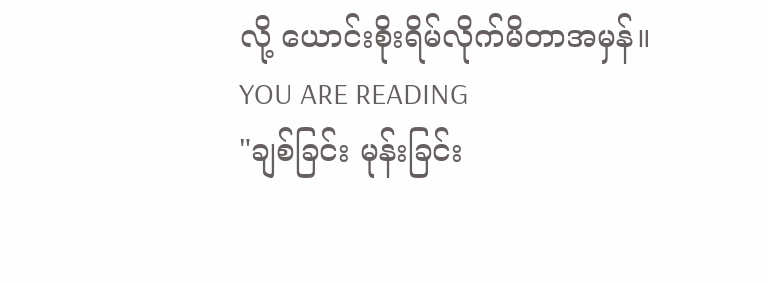လို့ ယောင်းစိုးရိမ်လိုက်မိတာအမှန်။
YOU ARE READING
"ချစ်ခြင်း မုန်းခြင်း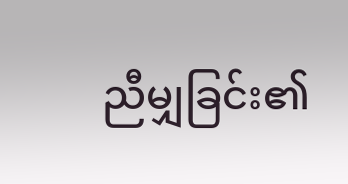ညီမျှခြင်း၏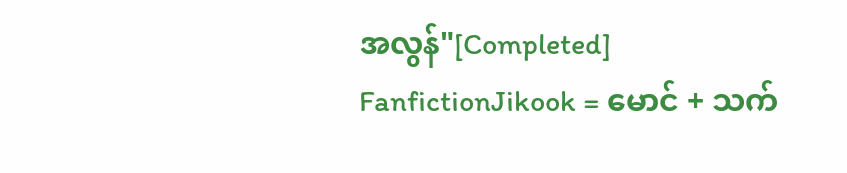အလွန်"[Completed]
FanfictionJikook = မောင် + သက်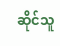ဆိုင်သူ